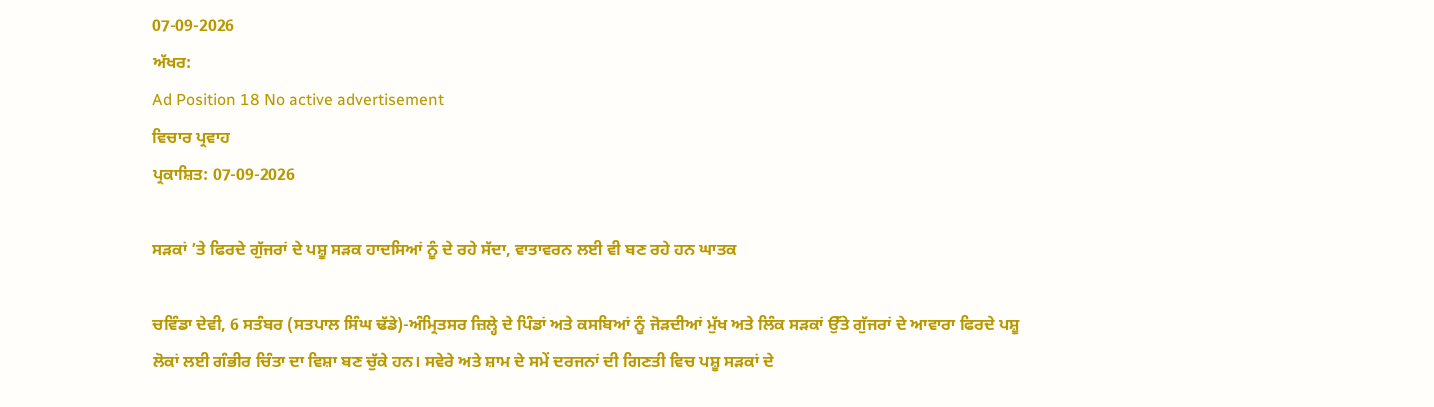07-09-2026
ਅੱਖਰ:
Ad Position 18 No active advertisement
ਵਿਚਾਰ ਪ੍ਰਵਾਹ
ਪ੍ਰਕਾਸ਼ਿਤ: 07-09-2026

ਸੜਕਾਂ ’ਤੇ ਫਿਰਦੇ ਗੁੱਜਰਾਂ ਦੇ ਪਸ਼ੂ ਸੜਕ ਹਾਦਸਿਆਂ ਨੂੰ ਦੇ ਰਹੇ ਸੱਦਾ, ਵਾਤਾਵਰਨ ਲਈ ਵੀ ਬਣ ਰਹੇ ਹਨ ਘਾਤਕ

ਚਵਿੰਡਾ ਦੇਵੀ, 6 ਸਤੰਬਰ (ਸਤਪਾਲ ਸਿੰਘ ਢੱਡੇ)-ਅੰਮ੍ਰਿਤਸਰ ਜ਼ਿਲ੍ਹੇ ਦੇ ਪਿੰਡਾਂ ਅਤੇ ਕਸਬਿਆਂ ਨੂੰ ਜੋੜਦੀਆਂ ਮੁੱਖ ਅਤੇ ਲਿੰਕ ਸੜਕਾਂ ਉੱਤੇ ਗੁੱਜਰਾਂ ਦੇ ਆਵਾਰਾ ਫਿਰਦੇ ਪਸ਼ੂ ਲੋਕਾਂ ਲਈ ਗੰਭੀਰ ਚਿੰਤਾ ਦਾ ਵਿਸ਼ਾ ਬਣ ਚੁੱਕੇ ਹਨ। ਸਵੇਰੇ ਅਤੇ ਸ਼ਾਮ ਦੇ ਸਮੇਂ ਦਰਜਨਾਂ ਦੀ ਗਿਣਤੀ ਵਿਚ ਪਸ਼ੂ ਸੜਕਾਂ ਦੇ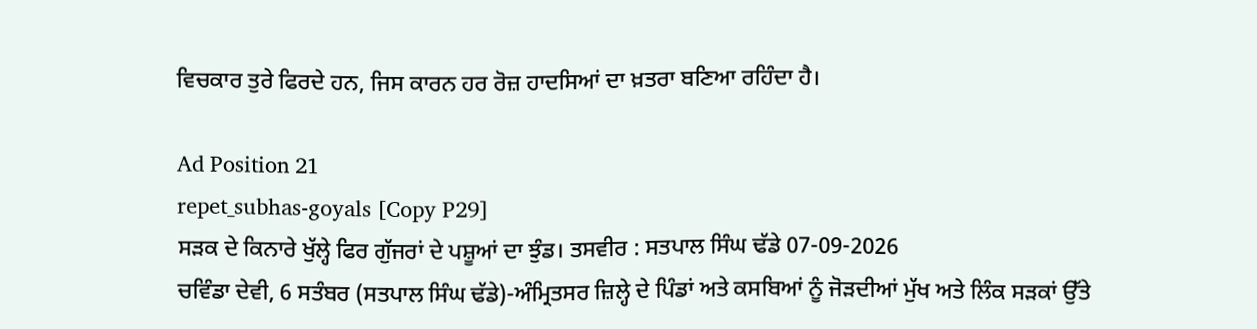ਵਿਚਕਾਰ ਤੁਰੇ ਫਿਰਦੇ ਹਨ, ਜਿਸ ਕਾਰਨ ਹਰ ਰੋਜ਼ ਹਾਦਸਿਆਂ ਦਾ ਖ਼ਤਰਾ ਬਣਿਆ ਰਹਿੰਦਾ ਹੈ।

Ad Position 21
repet_subhas-goyals [Copy P29]
ਸੜਕ ਦੇ ਕਿਨਾਰੇ ਖੁੱਲ੍ਹੇ ਫਿਰ ਗੁੱਜਰਾਂ ਦੇ ਪਸ਼ੂਆਂ ਦਾ ਝੁੰਡ। ਤਸਵੀਰ : ਸਤਪਾਲ ਸਿੰਘ ਢੱਡੇ 07-09-2026
ਚਵਿੰਡਾ ਦੇਵੀ, 6 ਸਤੰਬਰ (ਸਤਪਾਲ ਸਿੰਘ ਢੱਡੇ)-ਅੰਮ੍ਰਿਤਸਰ ਜ਼ਿਲ੍ਹੇ ਦੇ ਪਿੰਡਾਂ ਅਤੇ ਕਸਬਿਆਂ ਨੂੰ ਜੋੜਦੀਆਂ ਮੁੱਖ ਅਤੇ ਲਿੰਕ ਸੜਕਾਂ ਉੱਤੇ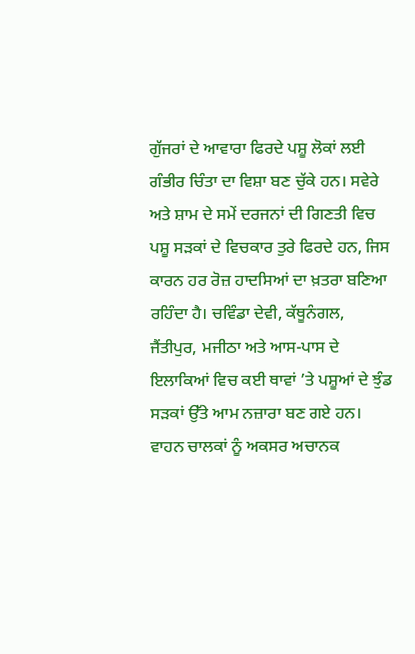ਗੁੱਜਰਾਂ ਦੇ ਆਵਾਰਾ ਫਿਰਦੇ ਪਸ਼ੂ ਲੋਕਾਂ ਲਈ ਗੰਭੀਰ ਚਿੰਤਾ ਦਾ ਵਿਸ਼ਾ ਬਣ ਚੁੱਕੇ ਹਨ। ਸਵੇਰੇ ਅਤੇ ਸ਼ਾਮ ਦੇ ਸਮੇਂ ਦਰਜਨਾਂ ਦੀ ਗਿਣਤੀ ਵਿਚ ਪਸ਼ੂ ਸੜਕਾਂ ਦੇ ਵਿਚਕਾਰ ਤੁਰੇ ਫਿਰਦੇ ਹਨ, ਜਿਸ ਕਾਰਨ ਹਰ ਰੋਜ਼ ਹਾਦਸਿਆਂ ਦਾ ਖ਼ਤਰਾ ਬਣਿਆ ਰਹਿੰਦਾ ਹੈ। ਚਵਿੰਡਾ ਦੇਵੀ, ਕੱਥੂਨੰਗਲ, ਜੈਂਤੀਪੁਰ, ਮਜੀਠਾ ਅਤੇ ਆਸ-ਪਾਸ ਦੇ ਇਲਾਕਿਆਂ ਵਿਚ ਕਈ ਥਾਵਾਂ ’ਤੇ ਪਸ਼ੂਆਂ ਦੇ ਝੁੰਡ ਸੜਕਾਂ ਉੱਤੇ ਆਮ ਨਜ਼ਾਰਾ ਬਣ ਗਏ ਹਨ। ਵਾਹਨ ਚਾਲਕਾਂ ਨੂੰ ਅਕਸਰ ਅਚਾਨਕ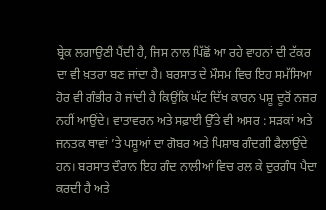ਬ੍ਰੇਕ ਲਗਾਉਣੀ ਪੈਂਦੀ ਹੈ, ਜਿਸ ਨਾਲ ਪਿੱਛੋਂ ਆ ਰਹੇ ਵਾਹਨਾਂ ਦੀ ਟੱਕਰ ਦਾ ਵੀ ਖ਼ਤਰਾ ਬਣ ਜਾਂਦਾ ਹੈ। ਬਰਸਾਤ ਦੇ ਮੌਸਮ ਵਿਚ ਇਹ ਸਮੱਸਿਆ ਹੋਰ ਵੀ ਗੰਭੀਰ ਹੋ ਜਾਂਦੀ ਹੈ ਕਿਉਂਕਿ ਘੱਟ ਦਿੱਖ ਕਾਰਨ ਪਸ਼ੂ ਦੂਰੋਂ ਨਜ਼ਰ ਨਹੀਂ ਆਉਂਦੇ। ਵਾਤਾਵਰਨ ਅਤੇ ਸਫ਼ਾਈ ਉੱਤੇ ਵੀ ਅਸਰ : ਸੜਕਾਂ ਅਤੇ ਜਨਤਕ ਥਾਵਾਂ ’ਤੇ ਪਸ਼ੂਆਂ ਦਾ ਗੋਬਰ ਅਤੇ ਪਿਸ਼ਾਬ ਗੰਦਗੀ ਫੈਲਾਉਂਦੇ ਹਨ। ਬਰਸਾਤ ਦੌਰਾਨ ਇਹ ਗੰਦ ਨਾਲੀਆਂ ਵਿਚ ਰਲ ਕੇ ਦੁਰਗੰਧ ਪੈਦਾ ਕਰਦੀ ਹੈ ਅਤੇ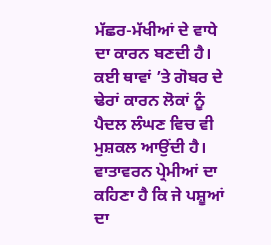ਮੱਛਰ-ਮੱਖੀਆਂ ਦੇ ਵਾਧੇ ਦਾ ਕਾਰਨ ਬਣਦੀ ਹੈ। ਕਈ ਥਾਵਾਂ ’ਤੇ ਗੋਬਰ ਦੇ ਢੇਰਾਂ ਕਾਰਨ ਲੋਕਾਂ ਨੂੰ ਪੈਦਲ ਲੰਘਣ ਵਿਚ ਵੀ ਮੁਸ਼ਕਲ ਆਉਂਦੀ ਹੈ। ਵਾਤਾਵਰਨ ਪ੍ਰੇਮੀਆਂ ਦਾ ਕਹਿਣਾ ਹੈ ਕਿ ਜੇ ਪਸ਼ੂਆਂ ਦਾ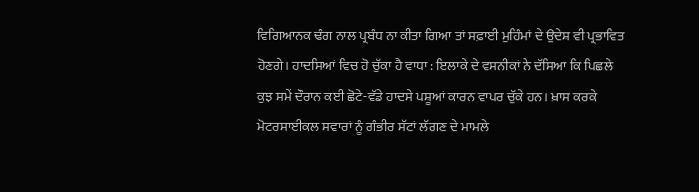ਵਿਗਿਆਨਕ ਢੰਗ ਨਾਲ ਪ੍ਰਬੰਧ ਨਾ ਕੀਤਾ ਗਿਆ ਤਾਂ ਸਫ਼ਾਈ ਮੁਹਿੰਮਾਂ ਦੇ ਉਦੇਸ਼ ਵੀ ਪ੍ਰਭਾਵਿਤ ਹੋਣਗੇ। ਹਾਦਸਿਆਂ ਵਿਚ ਹੋ ਚੁੱਕਾ ਹੈ ਵਾਧਾ : ਇਲਾਕੇ ਦੇ ਵਸਨੀਕਾਂ ਨੇ ਦੱਸਿਆ ਕਿ ਪਿਛਲੇ ਕੁਝ ਸਮੇਂ ਦੌਰਾਨ ਕਈ ਛੋਟੇ-ਵੱਡੇ ਹਾਦਸੇ ਪਸ਼ੂਆਂ ਕਾਰਨ ਵਾਪਰ ਚੁੱਕੇ ਹਨ। ਖ਼ਾਸ ਕਰਕੇ ਮੋਟਰਸਾਈਕਲ ਸਵਾਰਾਂ ਨੂੰ ਗੰਭੀਰ ਸੱਟਾਂ ਲੱਗਣ ਦੇ ਮਾਮਲੇ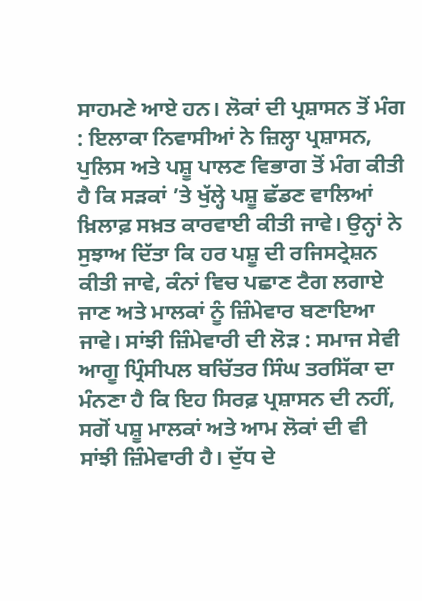ਸਾਹਮਣੇ ਆਏ ਹਨ। ਲੋਕਾਂ ਦੀ ਪ੍ਰਸ਼ਾਸਨ ਤੋਂ ਮੰਗ : ਇਲਾਕਾ ਨਿਵਾਸੀਆਂ ਨੇ ਜ਼ਿਲ੍ਹਾ ਪ੍ਰਸ਼ਾਸਨ, ਪੁਲਿਸ ਅਤੇ ਪਸ਼ੂ ਪਾਲਣ ਵਿਭਾਗ ਤੋਂ ਮੰਗ ਕੀਤੀ ਹੈ ਕਿ ਸੜਕਾਂ ’ਤੇ ਖੁੱਲ੍ਹੇ ਪਸ਼ੂ ਛੱਡਣ ਵਾਲਿਆਂ ਖ਼ਿਲਾਫ਼ ਸਖ਼ਤ ਕਾਰਵਾਈ ਕੀਤੀ ਜਾਵੇ। ਉਨ੍ਹਾਂ ਨੇ ਸੁਝਾਅ ਦਿੱਤਾ ਕਿ ਹਰ ਪਸ਼ੂ ਦੀ ਰਜਿਸਟ੍ਰੇਸ਼ਨ ਕੀਤੀ ਜਾਵੇ, ਕੰਨਾਂ ਵਿਚ ਪਛਾਣ ਟੈਗ ਲਗਾਏ ਜਾਣ ਅਤੇ ਮਾਲਕਾਂ ਨੂੰ ਜ਼ਿੰਮੇਵਾਰ ਬਣਾਇਆ ਜਾਵੇ। ਸਾਂਝੀ ਜ਼ਿੰਮੇਵਾਰੀ ਦੀ ਲੋੜ : ਸਮਾਜ ਸੇਵੀ ਆਗੂ ਪ੍ਰਿੰਸੀਪਲ ਬਚਿੱਤਰ ਸਿੰਘ ਤਰਸਿੱਕਾ ਦਾ ਮੰਨਣਾ ਹੈ ਕਿ ਇਹ ਸਿਰਫ਼ ਪ੍ਰਸ਼ਾਸਨ ਦੀ ਨਹੀਂ, ਸਗੋਂ ਪਸ਼ੂ ਮਾਲਕਾਂ ਅਤੇ ਆਮ ਲੋਕਾਂ ਦੀ ਵੀ ਸਾਂਝੀ ਜ਼ਿੰਮੇਵਾਰੀ ਹੈ। ਦੁੱਧ ਦੇ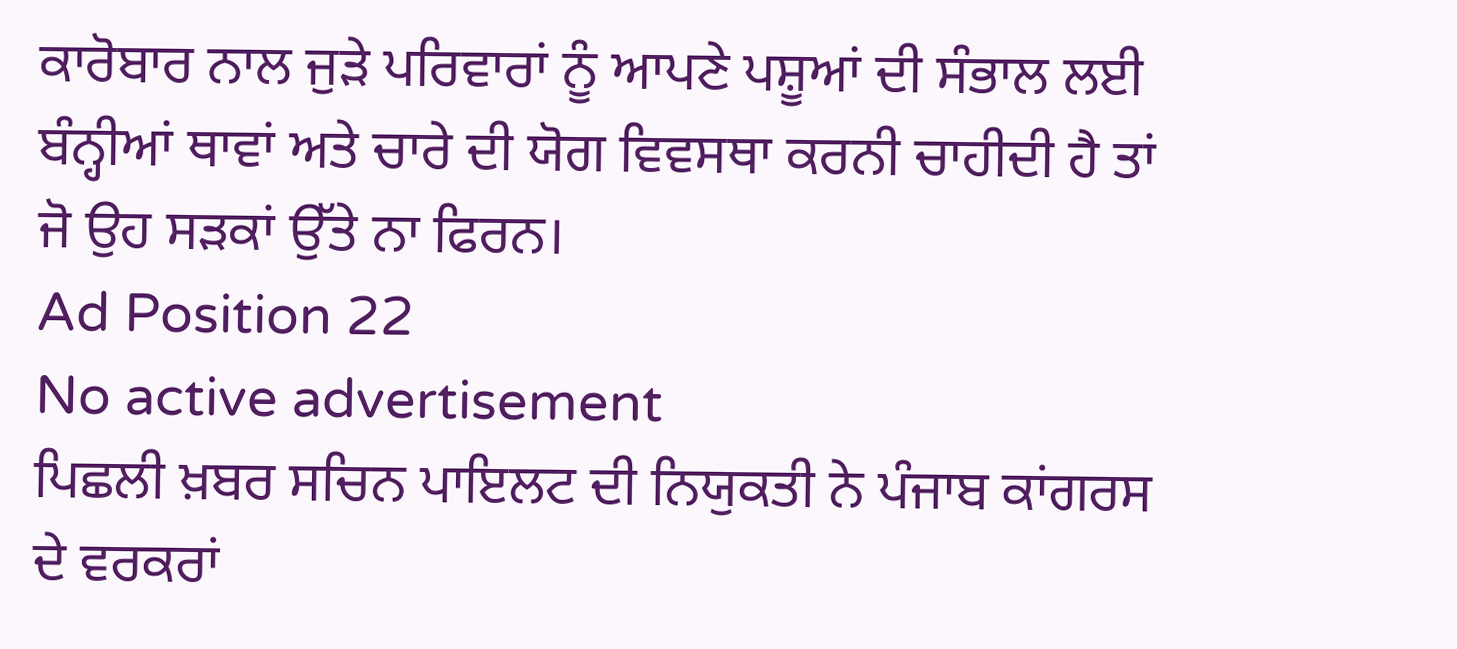ਕਾਰੋਬਾਰ ਨਾਲ ਜੁੜੇ ਪਰਿਵਾਰਾਂ ਨੂੰ ਆਪਣੇ ਪਸ਼ੂਆਂ ਦੀ ਸੰਭਾਲ ਲਈ ਬੰਨ੍ਹੀਆਂ ਥਾਵਾਂ ਅਤੇ ਚਾਰੇ ਦੀ ਯੋਗ ਵਿਵਸਥਾ ਕਰਨੀ ਚਾਹੀਦੀ ਹੈ ਤਾਂ ਜੋ ਉਹ ਸੜਕਾਂ ਉੱਤੇ ਨਾ ਫਿਰਨ।
Ad Position 22
No active advertisement
ਪਿਛਲੀ ਖ਼ਬਰ ਸਚਿਨ ਪਾਇਲਟ ਦੀ ਨਿਯੁਕਤੀ ਨੇ ਪੰਜਾਬ ਕਾਂਗਰਸ ਦੇ ਵਰਕਰਾਂ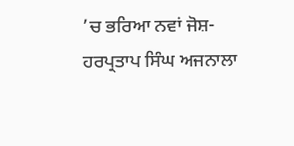’ਚ ਭਰਿਆ ਨਵਾਂ ਜੋਸ਼-ਹਰਪ੍ਰਤਾਪ ਸਿੰਘ ਅਜਨਾਲਾ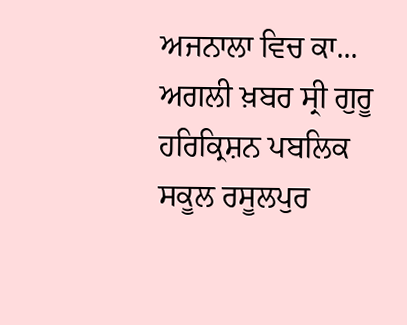ਅਜਨਾਲਾ ਵਿਚ ਕਾ... ਅਗਲੀ ਖ਼ਬਰ ਸ੍ਰੀ ਗੁਰੂ ਹਰਿਕ੍ਰਿਸ਼ਨ ਪਬਲਿਕ ਸਕੂਲ ਰਸੂਲਪੁਰ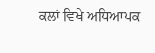ਕਲਾਂ ਵਿਖੇ ਅਧਿਆਪਕ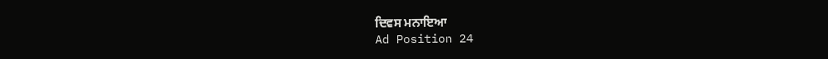ਦਿਵਸ ਮਨਾਇਆ
Ad Position 24